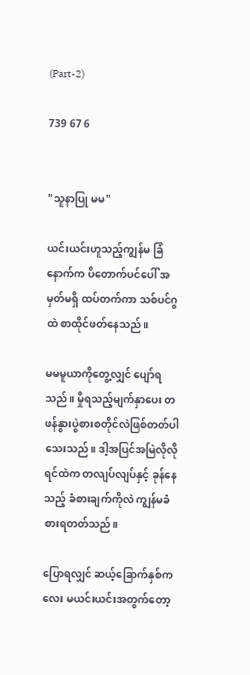(Part-2)

739 67 6


"သူနာပြု မမ"

ယင်းယင်းဟူသည့်ကျွန်မ ခြံနောက်က ပိတောက်ပင်ပေါ် အမှတ်မရှိ ထပ်တက်ကာ သစ်ပင်ဂွထဲ စာထိုင်‌ဖတ်နေသည်။

မမမူယာကိုတွေ့လျှင် ပျော်ရသည်။ မှိုရသည့်မျက်နှာပေး တဖန်နွားပွဲစားစတိုင်လဲဖြစ်တတ်ပါသေးသည်။ ဒါ့အပြင်အမြဲလိုလို ရင်ထဲက တလျပ်လျပ်နှင့် ခုန်နေသည့် ခံစားချက်ကိုလဲ ကျွန်မခံစားရတတ်သည်။

ပြောရလျှင် ဆယ့်ခြောက်နှစ်ကလေး မယင်းယင်းအတွက်တော့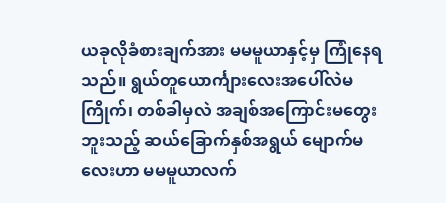ယခုလိုခံစားချက်အား မမမူယာနှင့်မှ ကြုံနေရသည်။ ရွယ်တူယောင်္ကျားလေးအပေါ်လဲမကြိုက်၊ တစ်ခါမှလဲ အချစ်အကြောင်းမတွေးဘူးသည့် ဆယ်ခြောက်နှစ်အရွယ် မျောက်မလေးဟာ မမမူယာလက်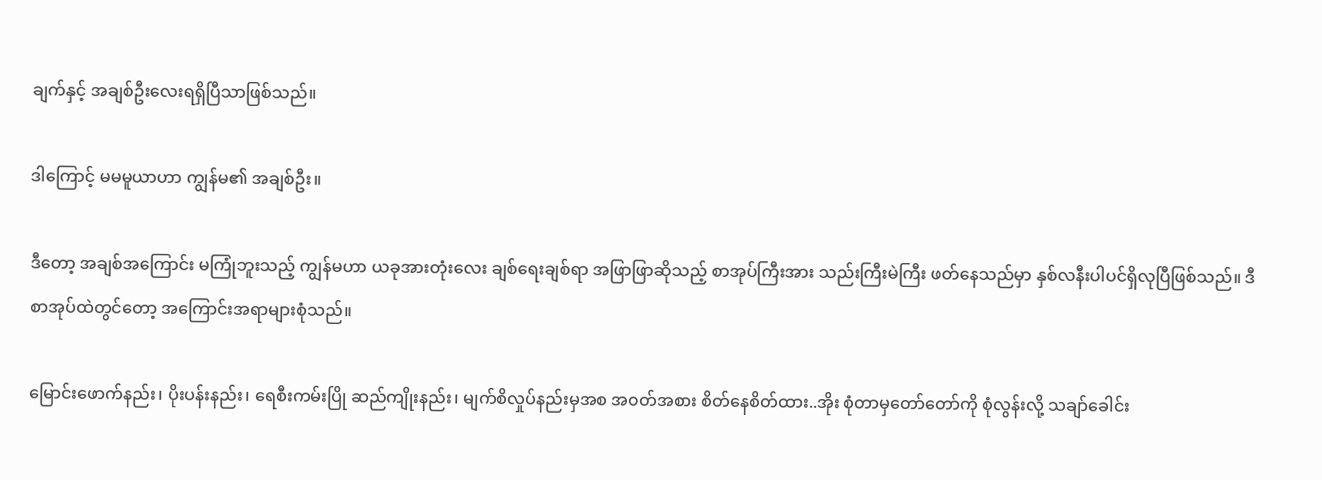ချက်နှင့် အချစ်ဦးလေးရရှိပြီသာဖြစ်သည်။

ဒါကြောင့် မမမူယာဟာ ကျွန်မ၏ အချစ်ဦး။

ဒီတော့ အချစ်အကြောင်း မကြုံဘူးသည့် ကျွန်မဟာ ယခုအားတုံးလေး ချစ်ရေးချစ်ရာ အဖြာဖြာဆိုသည့် စာအုပ်ကြီးအား သည်းကြီးမဲကြီး ဖတ်နေသည်မှာ နှစ်လနီးပါပင်ရှိလုပြီဖြစ်သည်။ ဒီစာအုပ်ထဲတွင်တော့ အကြောင်းအရာများစုံသည်။

မြောင်းဖောက်နည်း၊ ပိုးပန်းနည်း၊ ရေစီးကမ်းပြို ဆည်ကျိုးနည်း၊ မျက်စိလှုပ်နည်းမှအစ အ၀တ်အစား စိတ်နေစိတ်ထား..အိုး စုံတာမှတော်တော်ကို စုံလွန်းလို့ သချာ်ခေါင်း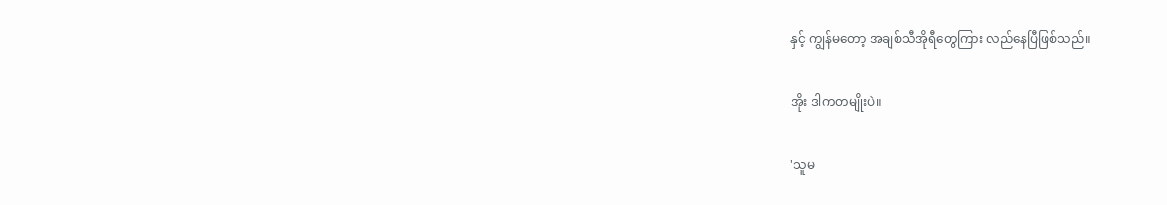နှင့် ကျွန်မတော့ အချစ်သီအိုရီတွေကြား လည်နေပြီဖြစ်သည်။

အိုး ဒါကတမျိုးပဲ။

'သူမ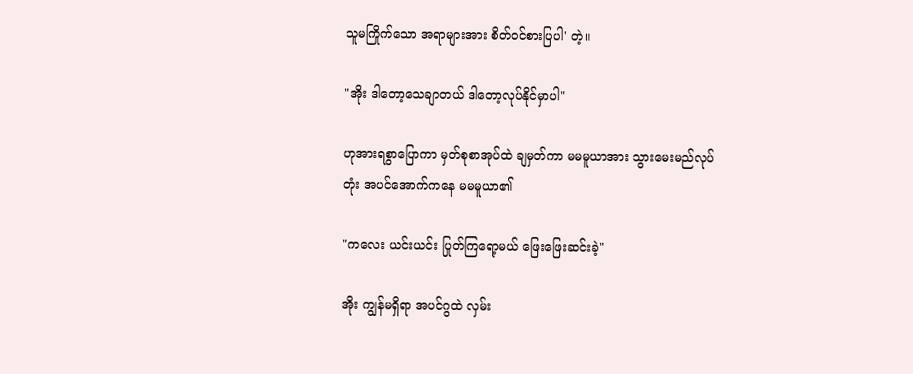သူမကြိုက်သော အရာများအား စိတ်၀င်စားပြပါ' တဲ့။

"အိုး ဒါတော့သေချာတယ် ဒါတော့လုပ်နိုင်မှာပါ"

ဟုအားရစွာပြောကာ မှတ်စုစာအုပ်ထဲ ချမှတ်ကာ မမမူယာအား သွားမေးမည်လုပ်တုံး အပင်အောက်ကနေ မမမူယာ၏

"ကလေး ယင်းယင်း ပြုတ်ကြရော့မယ် ဖြေးဖြေးဆင်းခဲ့"

အိုး ကျွန်မရှိရာ အပင်ဂွထဲ လှမ်း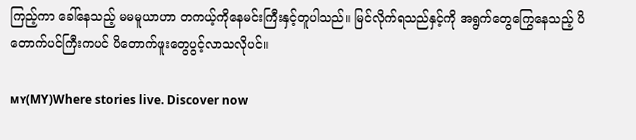ကြည့်ကာ ခေါ်နေသည့် မမမူယာဟာ တကယ့်ကိုနေမင်းကြီးနှင့်တူပါသည်။ မြင်လိုက်ရသည်နှင့်ကို အရွက်တွေကြွေနေသည့် ပိတောက်ပင်ကြီးကပင် ပိတောက်ဖူးတွေပွင့်လာသလိုပင်။

ᴍʏ(MY)Where stories live. Discover now